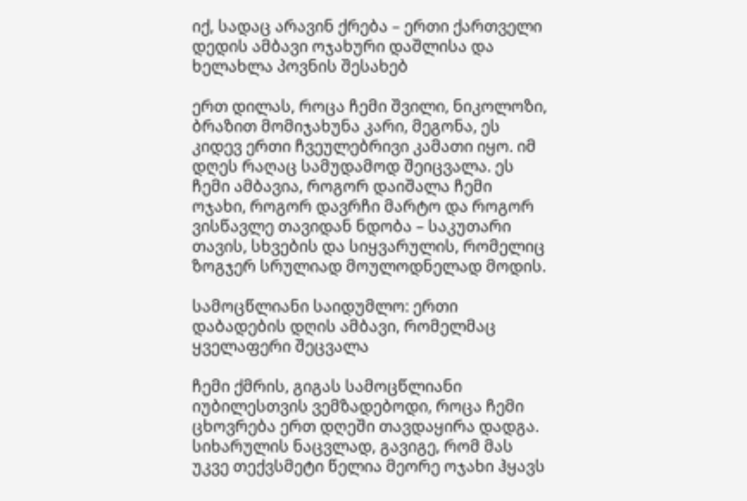იქ, სადაც არავინ ქრება – ერთი ქართველი დედის ამბავი ოჯახური დაშლისა და ხელახლა პოვნის შესახებ

ერთ დილას, როცა ჩემი შვილი, ნიკოლოზი, ბრაზით მომიჯახუნა კარი, მეგონა, ეს კიდევ ერთი ჩვეულებრივი კამათი იყო. იმ დღეს რაღაც სამუდამოდ შეიცვალა. ეს ჩემი ამბავია, როგორ დაიშალა ჩემი ოჯახი, როგორ დავრჩი მარტო და როგორ ვისწავლე თავიდან ნდობა – საკუთარი თავის, სხვების და სიყვარულის, რომელიც ზოგჯერ სრულიად მოულოდნელად მოდის.

სამოცწლიანი საიდუმლო: ერთი დაბადების დღის ამბავი, რომელმაც ყველაფერი შეცვალა

ჩემი ქმრის, გიგას სამოცწლიანი იუბილესთვის ვემზადებოდი, როცა ჩემი ცხოვრება ერთ დღეში თავდაყირა დადგა. სიხარულის ნაცვლად, გავიგე, რომ მას უკვე თექვსმეტი წელია მეორე ოჯახი ჰყავს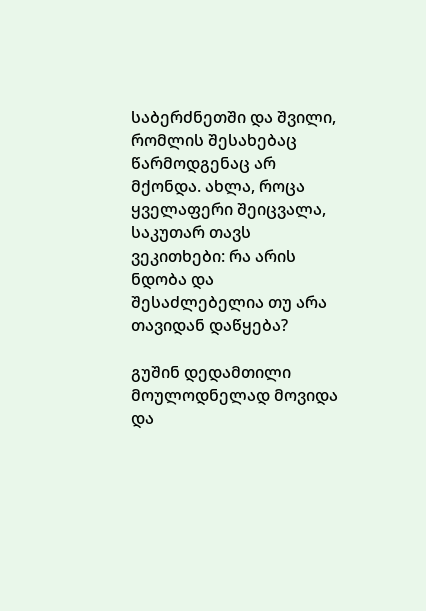საბერძნეთში და შვილი, რომლის შესახებაც წარმოდგენაც არ მქონდა. ახლა, როცა ყველაფერი შეიცვალა, საკუთარ თავს ვეკითხები: რა არის ნდობა და შესაძლებელია თუ არა თავიდან დაწყება?

გუშინ დედამთილი მოულოდნელად მოვიდა და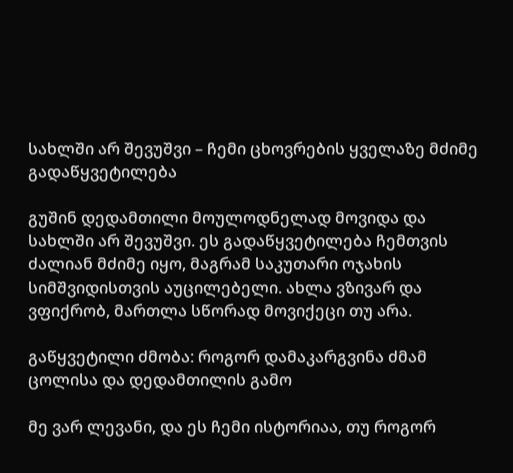სახლში არ შევუშვი – ჩემი ცხოვრების ყველაზე მძიმე გადაწყვეტილება

გუშინ დედამთილი მოულოდნელად მოვიდა და სახლში არ შევუშვი. ეს გადაწყვეტილება ჩემთვის ძალიან მძიმე იყო, მაგრამ საკუთარი ოჯახის სიმშვიდისთვის აუცილებელი. ახლა ვზივარ და ვფიქრობ, მართლა სწორად მოვიქეცი თუ არა.

გაწყვეტილი ძმობა: როგორ დამაკარგვინა ძმამ ცოლისა და დედამთილის გამო

მე ვარ ლევანი, და ეს ჩემი ისტორიაა, თუ როგორ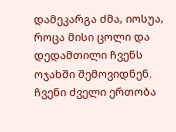დამეკარგა ძმა, იოსუა, როცა მისი ცოლი და დედამთილი ჩვენს ოჯახში შემოვიდნენ. ჩვენი ძველი ერთობა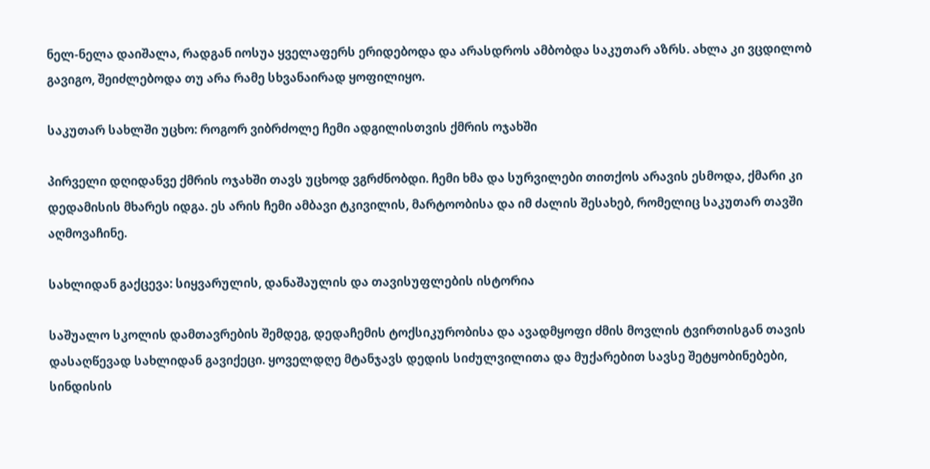ნელ-ნელა დაიშალა, რადგან იოსუა ყველაფერს ერიდებოდა და არასდროს ამბობდა საკუთარ აზრს. ახლა კი ვცდილობ გავიგო, შეიძლებოდა თუ არა რამე სხვანაირად ყოფილიყო.

საკუთარ სახლში უცხო: როგორ ვიბრძოლე ჩემი ადგილისთვის ქმრის ოჯახში

პირველი დღიდანვე ქმრის ოჯახში თავს უცხოდ ვგრძნობდი. ჩემი ხმა და სურვილები თითქოს არავის ესმოდა, ქმარი კი დედამისის მხარეს იდგა. ეს არის ჩემი ამბავი ტკივილის, მარტოობისა და იმ ძალის შესახებ, რომელიც საკუთარ თავში აღმოვაჩინე.

სახლიდან გაქცევა: სიყვარულის, დანაშაულის და თავისუფლების ისტორია

საშუალო სკოლის დამთავრების შემდეგ, დედაჩემის ტოქსიკურობისა და ავადმყოფი ძმის მოვლის ტვირთისგან თავის დასაღწევად სახლიდან გავიქეცი. ყოველდღე მტანჯავს დედის სიძულვილითა და მუქარებით სავსე შეტყობინებები, სინდისის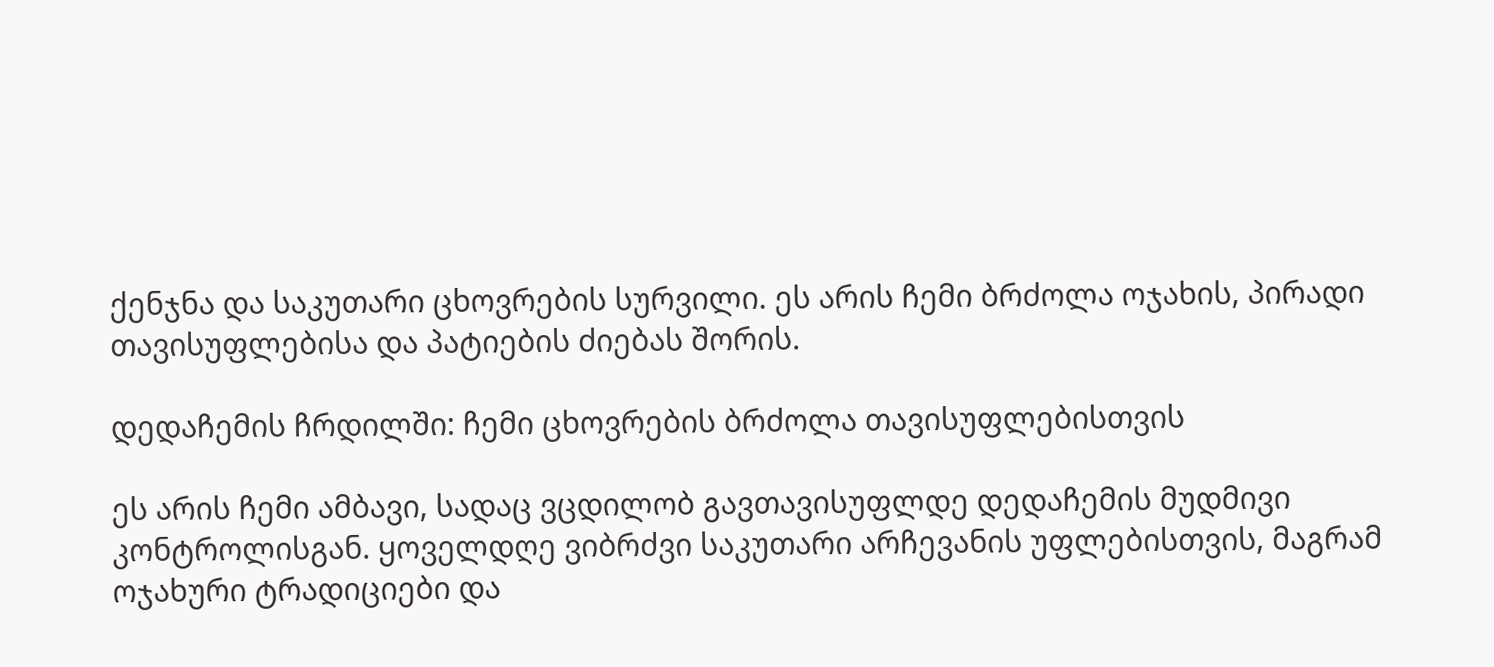ქენჯნა და საკუთარი ცხოვრების სურვილი. ეს არის ჩემი ბრძოლა ოჯახის, პირადი თავისუფლებისა და პატიების ძიებას შორის.

დედაჩემის ჩრდილში: ჩემი ცხოვრების ბრძოლა თავისუფლებისთვის

ეს არის ჩემი ამბავი, სადაც ვცდილობ გავთავისუფლდე დედაჩემის მუდმივი კონტროლისგან. ყოველდღე ვიბრძვი საკუთარი არჩევანის უფლებისთვის, მაგრამ ოჯახური ტრადიციები და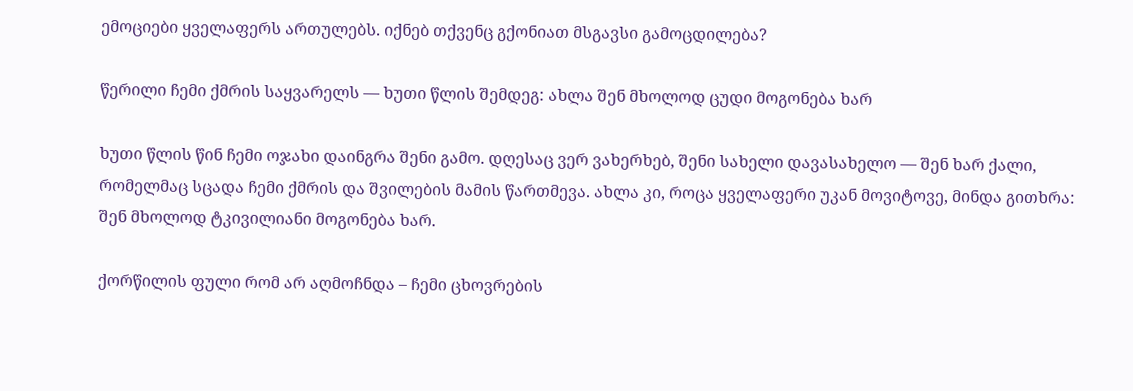ემოციები ყველაფერს ართულებს. იქნებ თქვენც გქონიათ მსგავსი გამოცდილება?

წერილი ჩემი ქმრის საყვარელს — ხუთი წლის შემდეგ: ახლა შენ მხოლოდ ცუდი მოგონება ხარ

ხუთი წლის წინ ჩემი ოჯახი დაინგრა შენი გამო. დღესაც ვერ ვახერხებ, შენი სახელი დავასახელო — შენ ხარ ქალი, რომელმაც სცადა ჩემი ქმრის და შვილების მამის წართმევა. ახლა კი, როცა ყველაფერი უკან მოვიტოვე, მინდა გითხრა: შენ მხოლოდ ტკივილიანი მოგონება ხარ.

ქორწილის ფული რომ არ აღმოჩნდა – ჩემი ცხოვრების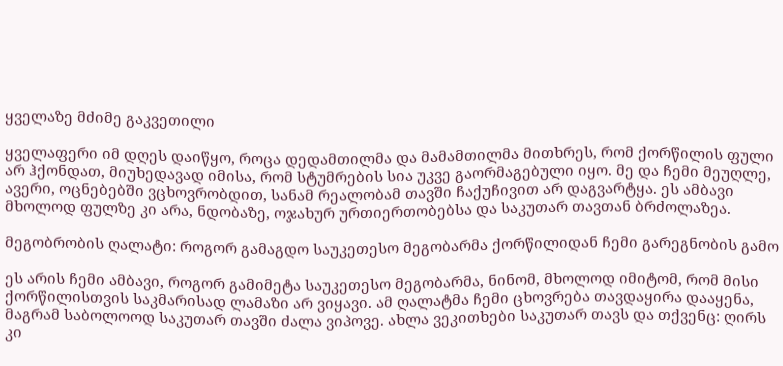ყველაზე მძიმე გაკვეთილი

ყველაფერი იმ დღეს დაიწყო, როცა დედამთილმა და მამამთილმა მითხრეს, რომ ქორწილის ფული არ ჰქონდათ, მიუხედავად იმისა, რომ სტუმრების სია უკვე გაორმაგებული იყო. მე და ჩემი მეუღლე, ავერი, ოცნებებში ვცხოვრობდით, სანამ რეალობამ თავში ჩაქუჩივით არ დაგვარტყა. ეს ამბავი მხოლოდ ფულზე კი არა, ნდობაზე, ოჯახურ ურთიერთობებსა და საკუთარ თავთან ბრძოლაზეა.

მეგობრობის ღალატი: როგორ გამაგდო საუკეთესო მეგობარმა ქორწილიდან ჩემი გარეგნობის გამო

ეს არის ჩემი ამბავი, როგორ გამიმეტა საუკეთესო მეგობარმა, ნინომ, მხოლოდ იმიტომ, რომ მისი ქორწილისთვის საკმარისად ლამაზი არ ვიყავი. ამ ღალატმა ჩემი ცხოვრება თავდაყირა დააყენა, მაგრამ საბოლოოდ საკუთარ თავში ძალა ვიპოვე. ახლა ვეკითხები საკუთარ თავს და თქვენც: ღირს კი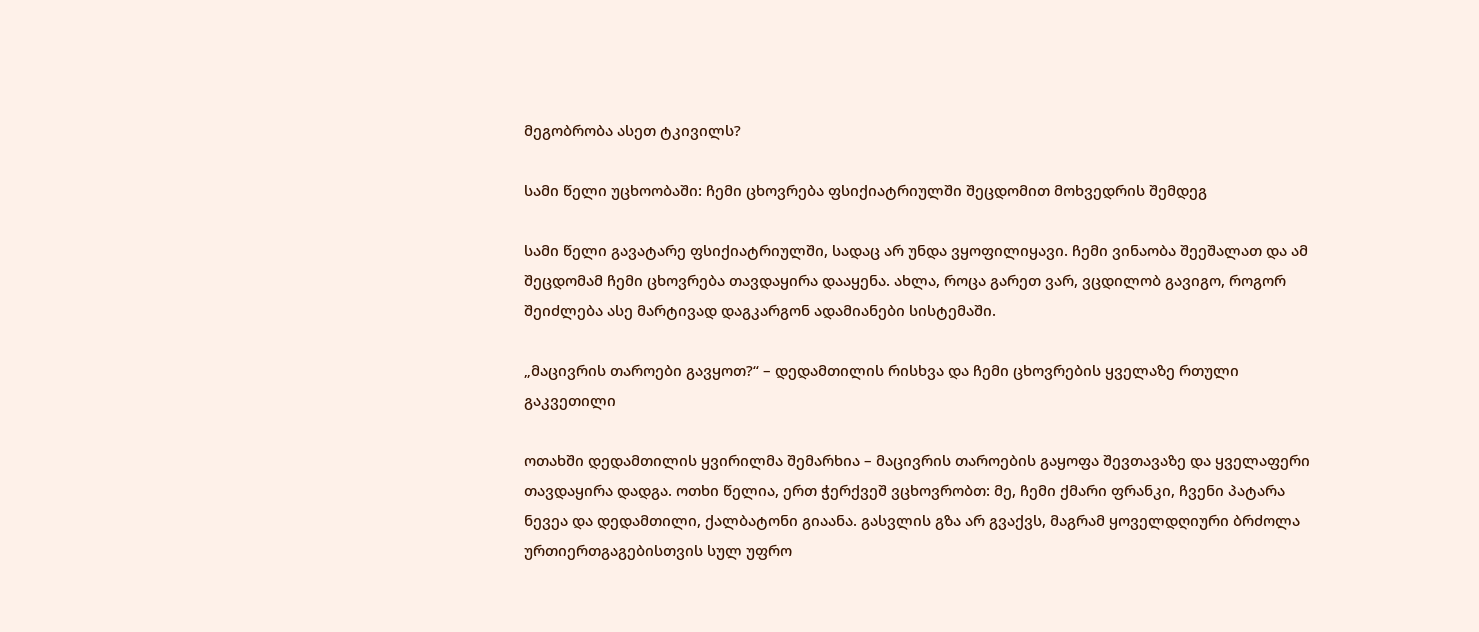მეგობრობა ასეთ ტკივილს?

სამი წელი უცხოობაში: ჩემი ცხოვრება ფსიქიატრიულში შეცდომით მოხვედრის შემდეგ

სამი წელი გავატარე ფსიქიატრიულში, სადაც არ უნდა ვყოფილიყავი. ჩემი ვინაობა შეეშალათ და ამ შეცდომამ ჩემი ცხოვრება თავდაყირა დააყენა. ახლა, როცა გარეთ ვარ, ვცდილობ გავიგო, როგორ შეიძლება ასე მარტივად დაგკარგონ ადამიანები სისტემაში.

„მაცივრის თაროები გავყოთ?“ – დედამთილის რისხვა და ჩემი ცხოვრების ყველაზე რთული გაკვეთილი

ოთახში დედამთილის ყვირილმა შემარხია – მაცივრის თაროების გაყოფა შევთავაზე და ყველაფერი თავდაყირა დადგა. ოთხი წელია, ერთ ჭერქვეშ ვცხოვრობთ: მე, ჩემი ქმარი ფრანკი, ჩვენი პატარა ნევეა და დედამთილი, ქალბატონი გიაანა. გასვლის გზა არ გვაქვს, მაგრამ ყოველდღიური ბრძოლა ურთიერთგაგებისთვის სულ უფრო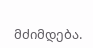მძიმდება.